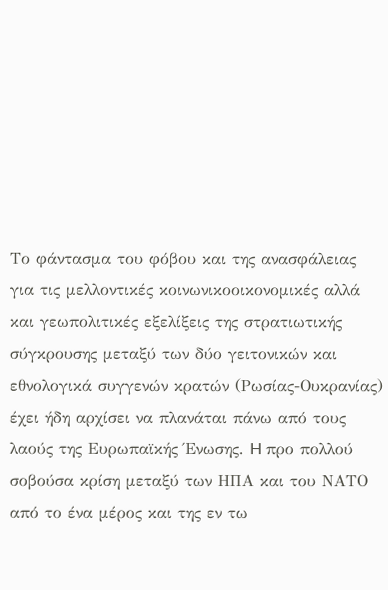Το φάντασμα του φόβου και της ανασφάλειας για τις μελλοντικές κοινωνικοοικονομικές αλλά και γεωπολιτικές εξελίξεις της στρατιωτικής σύγκρουσης μεταξύ των δύο γειτονικών και εθνολογικά συγγενών κρατών (Ρωσίας-Ουκρανίας) έχει ήδη αρχίσει να πλανάται πάνω από τους λαούς της Ευρωπαϊκής Ένωσης. H προ πολλού σοβούσα κρίση μεταξύ των ΗΠΑ και του ΝΑΤΟ από το ένα μέρος και της εν τω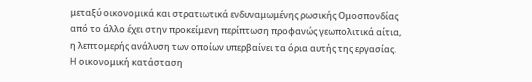μεταξύ οικονομικά και στρατιωτικά ενδυναμωμένης ρωσικής Ομοσπονδίας από το άλλο έχει στην προκείμενη περίπτωση προφανώς γεωπολιτικά αίτια, η λεπτομερής ανάλυση των οποίων υπερβαίνει τα όρια αυτής της εργασίας. H οικονομική κατάσταση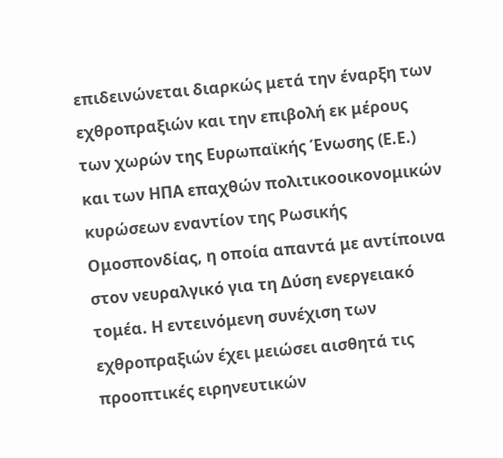επιδεινώνεται διαρκώς μετά την έναρξη των εχθροπραξιών και την επιβολή εκ μέρους των χωρών της Ευρωπαϊκής Ένωσης (Ε.Ε.) και των ΗΠΑ επαχθών πολιτικοοικονομικών κυρώσεων εναντίον της Ρωσικής Ομοσπονδίας, η οποία απαντά με αντίποινα στον νευραλγικό για τη Δύση ενεργειακό τομέα. Η εντεινόμενη συνέχιση των εχθροπραξιών έχει μειώσει αισθητά τις προοπτικές ειρηνευτικών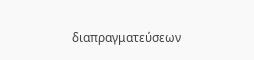διαπραγματεύσεων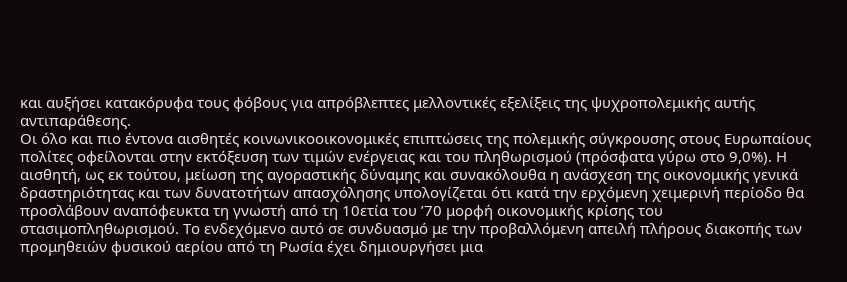και αυξήσει κατακόρυφα τους φόβους για απρόβλεπτες μελλοντικές εξελίξεις της ψυχροπολεμικής αυτής αντιπαράθεσης.
Οι όλο και πιο έντονα αισθητές κοινωνικοοικονομικές επιπτώσεις της πολεμικής σύγκρουσης στους Ευρωπαίους πολίτες οφείλονται στην εκτόξευση των τιμών ενέργειας και του πληθωρισμού (πρόσφατα γύρω στο 9,0%). Η αισθητή, ως εκ τούτου, μείωση της αγοραστικής δύναμης και συνακόλουθα η ανάσχεση της οικονομικής γενικά δραστηριότητας και των δυνατοτήτων απασχόλησης υπολογίζεται ότι κατά την ερχόμενη χειμερινή περίοδο θα προσλάβουν αναπόφευκτα τη γνωστή από τη 10ετία του ’70 μορφή οικονομικής κρίσης του στασιμοπληθωρισμού. Το ενδεχόμενο αυτό σε συνδυασμό με την προβαλλόμενη απειλή πλήρους διακοπής των προμηθειών φυσικού αερίου από τη Ρωσία έχει δημιουργήσει μια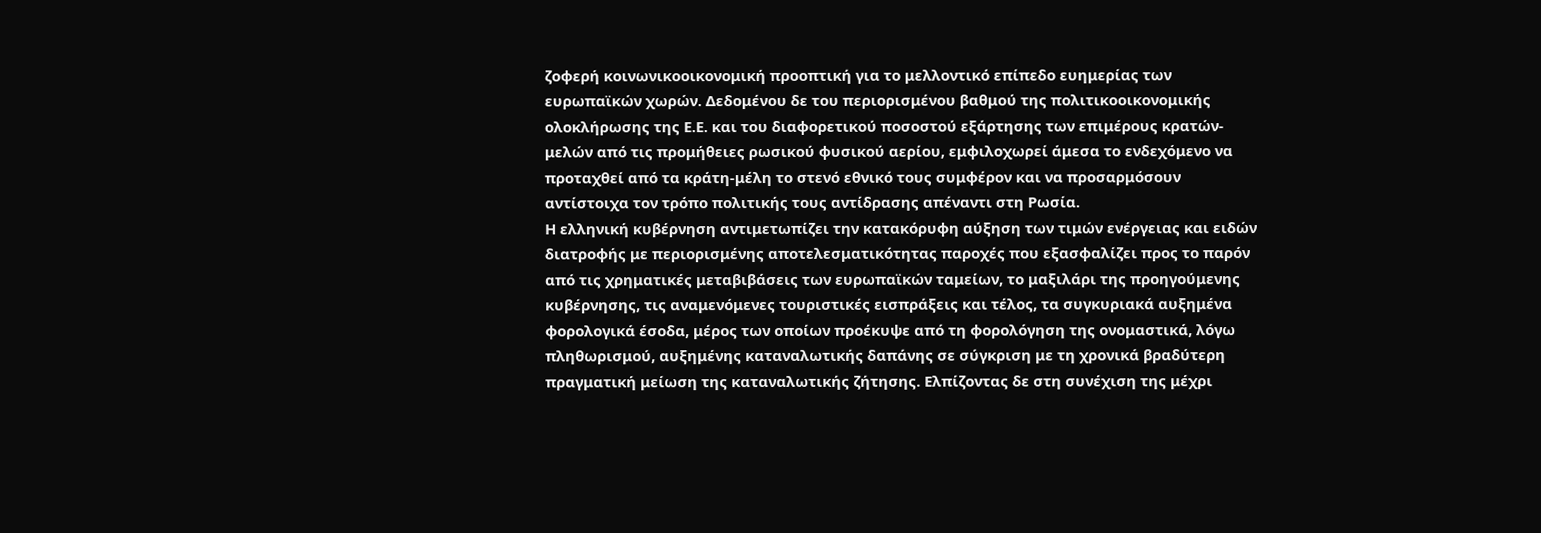ζοφερή κοινωνικοοικονομική προοπτική για το μελλοντικό επίπεδο ευημερίας των ευρωπαϊκών χωρών. Δεδομένου δε του περιορισμένου βαθμού της πολιτικοοικονομικής ολοκλήρωσης της Ε.Ε. και του διαφορετικού ποσοστού εξάρτησης των επιμέρους κρατών-μελών από τις προμήθειες ρωσικού φυσικού αερίου, εμφιλοχωρεί άμεσα το ενδεχόμενο να προταχθεί από τα κράτη-μέλη το στενό εθνικό τους συμφέρον και να προσαρμόσουν αντίστοιχα τον τρόπο πολιτικής τους αντίδρασης απέναντι στη Ρωσία.
Η ελληνική κυβέρνηση αντιμετωπίζει την κατακόρυφη αύξηση των τιμών ενέργειας και ειδών διατροφής με περιορισμένης αποτελεσματικότητας παροχές που εξασφαλίζει προς το παρόν από τις χρηματικές μεταβιβάσεις των ευρωπαϊκών ταμείων, το μαξιλάρι της προηγούμενης κυβέρνησης, τις αναμενόμενες τουριστικές εισπράξεις και τέλος, τα συγκυριακά αυξημένα φορολογικά έσοδα, μέρος των οποίων προέκυψε από τη φορολόγηση της ονομαστικά, λόγω πληθωρισμού, αυξημένης καταναλωτικής δαπάνης σε σύγκριση με τη χρονικά βραδύτερη πραγματική μείωση της καταναλωτικής ζήτησης. Ελπίζοντας δε στη συνέχιση της μέχρι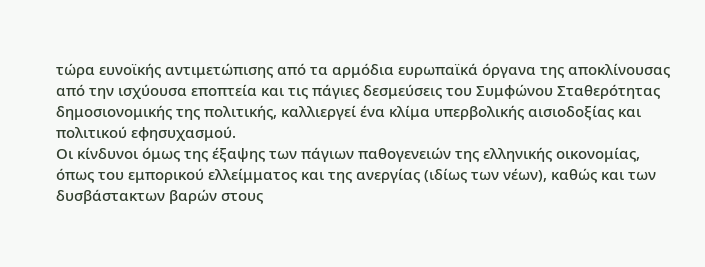τώρα ευνοϊκής αντιμετώπισης από τα αρμόδια ευρωπαϊκά όργανα της αποκλίνουσας από την ισχύουσα εποπτεία και τις πάγιες δεσμεύσεις του Συμφώνου Σταθερότητας δημοσιονομικής της πολιτικής, καλλιεργεί ένα κλίμα υπερβολικής αισιοδοξίας και πολιτικού εφησυχασμού.
Οι κίνδυνοι όμως της έξαψης των πάγιων παθογενειών της ελληνικής οικονομίας, όπως του εμπορικού ελλείμματος και της ανεργίας (ιδίως των νέων), καθώς και των δυσβάστακτων βαρών στους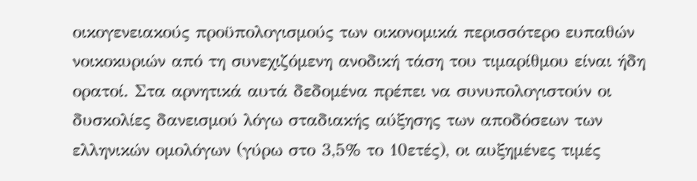οικογενειακούς προϋπολογισμούς των οικονομικά περισσότερο ευπαθών νοικοκυριών από τη συνεχιζόμενη ανοδική τάση του τιμαρίθμου είναι ήδη ορατοί. Στα αρνητικά αυτά δεδομένα πρέπει να συνυπολογιστούν οι δυσκολίες δανεισμού λόγω σταδιακής αύξησης των αποδόσεων των ελληνικών ομολόγων (γύρω στο 3,5% το 10ετές), οι αυξημένες τιμές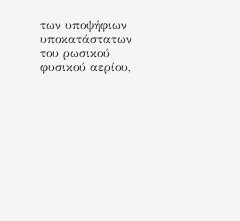των υποψήφιων υποκατάστατων του ρωσικού φυσικού αερίου,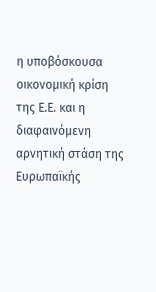η υποβόσκουσα οικονομική κρίση της Ε.Ε. και η διαφαινόμενη αρνητική στάση της Ευρωπαϊκής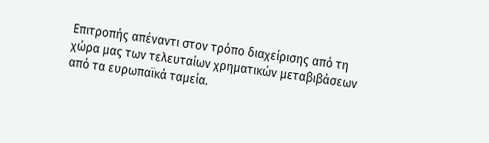Επιτροπής απέναντι στον τρόπο διαχείρισης από τη χώρα μας των τελευταίων χρηματικών μεταβιβάσεων από τα ευρωπαϊκά ταμεία.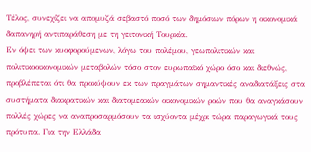Τέλος, συνεχίζει να απομυζά σεβαστό ποσό των δημόσιων πόρων η οικονομικά δαπανηρή αντιπαράθεση με τη γειτονική Τουρκία.
Εν όψει των κυοφορούμενων, λόγω του πολέμου, γεωπολιτικών και πολιτικοοικονομικών μεταβολών τόσο στον ευρωπαϊκό χώρο όσο και διεθνώς, προβλέπεται ότι θα προκύψουν εκ των πραγμάτων σημαντικές αναδιατάξεις στα συστήματα διακρατικών και διατομεακών οικονομικών ροών που θα αναγκάσουν πολλές χώρες να αναπροσαρμόσουν τα ισχύοντα μέχρι τώρα παραγωγικά τους πρότυπα. Για την Ελλάδα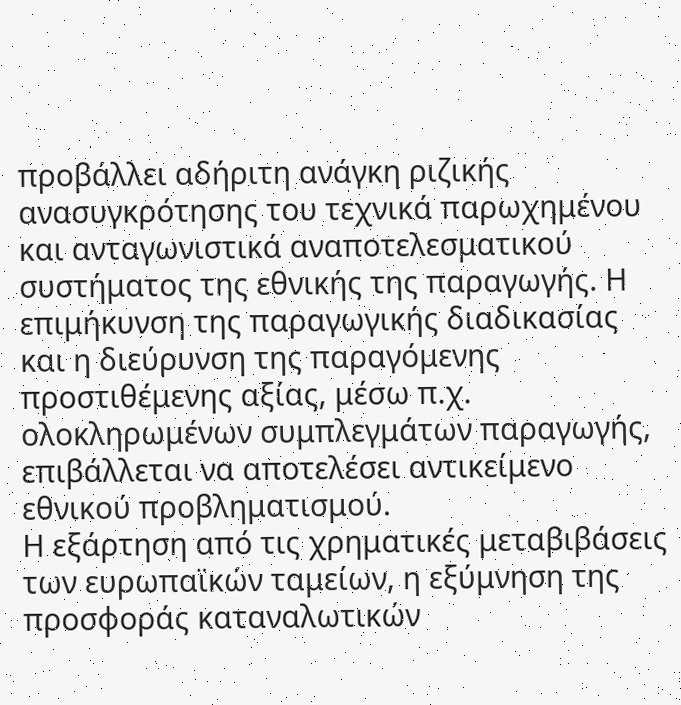προβάλλει αδήριτη ανάγκη ριζικής ανασυγκρότησης του τεχνικά παρωχημένου και ανταγωνιστικά αναποτελεσματικού συστήματος της εθνικής της παραγωγής. Η επιμήκυνση της παραγωγικής διαδικασίας και η διεύρυνση της παραγόμενης προστιθέμενης αξίας, μέσω π.χ. ολοκληρωμένων συμπλεγμάτων παραγωγής, επιβάλλεται να αποτελέσει αντικείμενο εθνικού προβληματισμού.
Η εξάρτηση από τις χρηματικές μεταβιβάσεις των ευρωπαϊκών ταμείων, η εξύμνηση της προσφοράς καταναλωτικών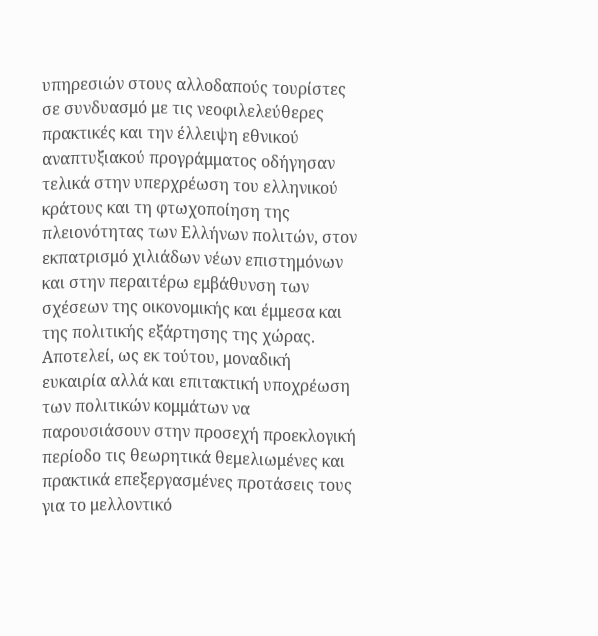υπηρεσιών στους αλλοδαπούς τουρίστες σε συνδυασμό με τις νεοφιλελεύθερες πρακτικές και την έλλειψη εθνικού αναπτυξιακού προγράμματος οδήγησαν τελικά στην υπερχρέωση του ελληνικού κράτους και τη φτωχοποίηση της πλειονότητας των Ελλήνων πολιτών, στον εκπατρισμό χιλιάδων νέων επιστημόνων και στην περαιτέρω εμβάθυνση των σχέσεων της οικονομικής και έμμεσα και της πολιτικής εξάρτησης της χώρας. Αποτελεί, ως εκ τούτου, μοναδική ευκαιρία αλλά και επιτακτική υποχρέωση των πολιτικών κομμάτων να παρουσιάσουν στην προσεχή προεκλογική περίοδο τις θεωρητικά θεμελιωμένες και πρακτικά επεξεργασμένες προτάσεις τους για το μελλοντικό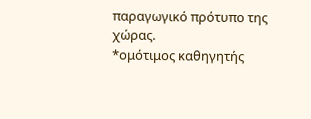παραγωγικό πρότυπο της χώρας.
*ομότιμος καθηγητής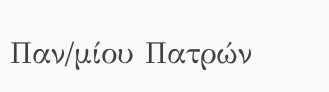Παν/μίου Πατρών